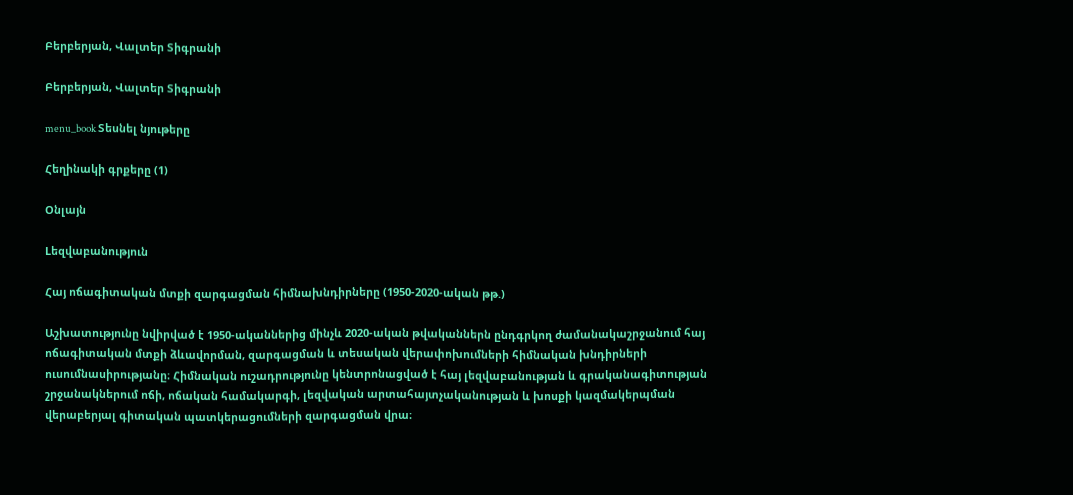Բերբերյան, Վալտեր Տիգրանի

Բերբերյան, Վալտեր Տիգրանի

menu_book Տեսնել նյութերը

Հեղինակի գրքերը (1)

Օնլայն

Lեզվաբանություն

Հայ ոճագիտական մտքի զարգացման հիմնախնդիրները (1950-2020-ական թթ.)

Աշխատությունը նվիրված է 1950-ականներից մինչև 2020-ական թվականներն ընդգրկող ժամանակաշրջանում հայ ոճագիտական մտքի ձևավորման, զարգացման և տեսական վերափոխումների հիմնական խնդիրների ուսումնասիրությանը։ Հիմնական ուշադրությունը կենտրոնացված է հայ լեզվաբանության և գրականագիտության շրջանակներում ոճի, ոճական համակարգի, լեզվական արտահայտչականության և խոսքի կազմակերպման վերաբերյալ գիտական պատկերացումների զարգացման վրա։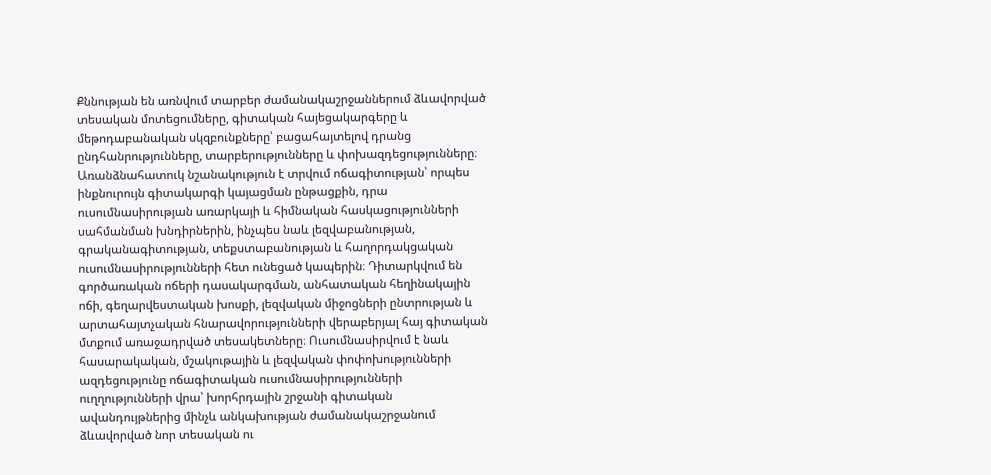Քննության են առնվում տարբեր ժամանակաշրջաններում ձևավորված տեսական մոտեցումները, գիտական հայեցակարգերը և մեթոդաբանական սկզբունքները՝ բացահայտելով դրանց ընդհանրությունները, տարբերությունները և փոխազդեցությունները։ Առանձնահատուկ նշանակություն է տրվում ոճագիտության՝ որպես ինքնուրույն գիտակարգի կայացման ընթացքին, դրա ուսումնասիրության առարկայի և հիմնական հասկացությունների սահմանման խնդիրներին, ինչպես նաև լեզվաբանության, գրականագիտության, տեքստաբանության և հաղորդակցական ուսումնասիրությունների հետ ունեցած կապերին։ Դիտարկվում են գործառական ոճերի դասակարգման, անհատական հեղինակային ոճի, գեղարվեստական խոսքի, լեզվական միջոցների ընտրության և արտահայտչական հնարավորությունների վերաբերյալ հայ գիտական մտքում առաջադրված տեսակետները։ Ուսումնասիրվում է նաև հասարակական, մշակութային և լեզվական փոփոխությունների ազդեցությունը ոճագիտական ուսումնասիրությունների ուղղությունների վրա՝ խորհրդային շրջանի գիտական ավանդույթներից մինչև անկախության ժամանակաշրջանում ձևավորված նոր տեսական ու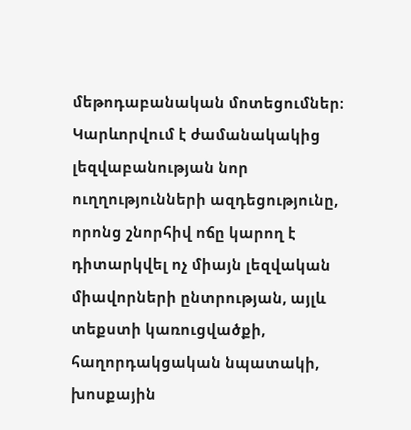մեթոդաբանական մոտեցումներ։ Կարևորվում է ժամանակակից լեզվաբանության նոր ուղղությունների ազդեցությունը, որոնց շնորհիվ ոճը կարող է դիտարկվել ոչ միայն լեզվական միավորների ընտրության, այլև տեքստի կառուցվածքի, հաղորդակցական նպատակի, խոսքային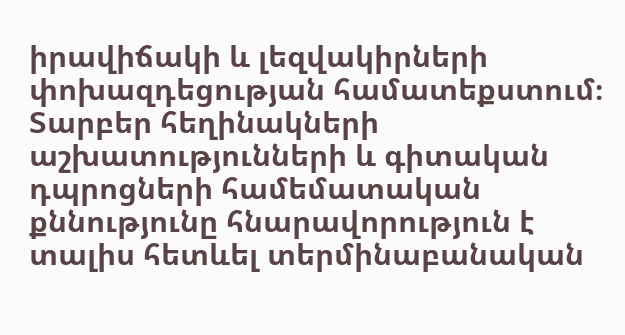իրավիճակի և լեզվակիրների փոխազդեցության համատեքստում։ Տարբեր հեղինակների աշխատությունների և գիտական դպրոցների համեմատական քննությունը հնարավորություն է տալիս հետևել տերմինաբանական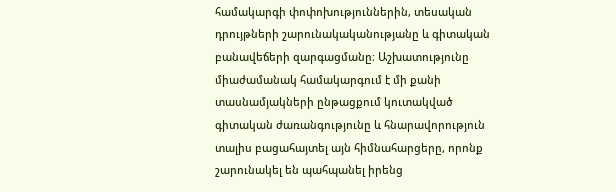համակարգի փոփոխություններին, տեսական դրույթների շարունակականությանը և գիտական բանավեճերի զարգացմանը։ Աշխատությունը միաժամանակ համակարգում է մի քանի տասնամյակների ընթացքում կուտակված գիտական ժառանգությունը և հնարավորություն տալիս բացահայտել այն հիմնահարցերը, որոնք շարունակել են պահպանել իրենց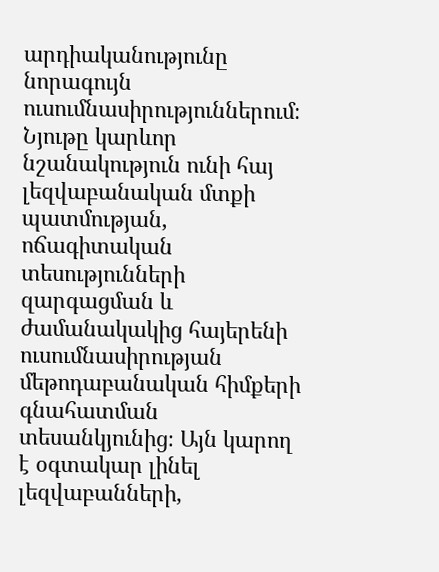արդիականությունը նորագույն ուսումնասիրություններում։ Նյութը կարևոր նշանակություն ունի հայ լեզվաբանական մտքի պատմության, ոճագիտական տեսությունների զարգացման և ժամանակակից հայերենի ուսումնասիրության մեթոդաբանական հիմքերի գնահատման տեսանկյունից։ Այն կարող է օգտակար լինել լեզվաբանների,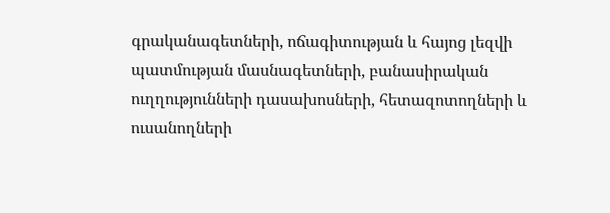գրականագետների, ոճագիտության և հայոց լեզվի պատմության մասնագետների, բանասիրական ուղղությունների դասախոսների, հետազոտողների և ուսանողների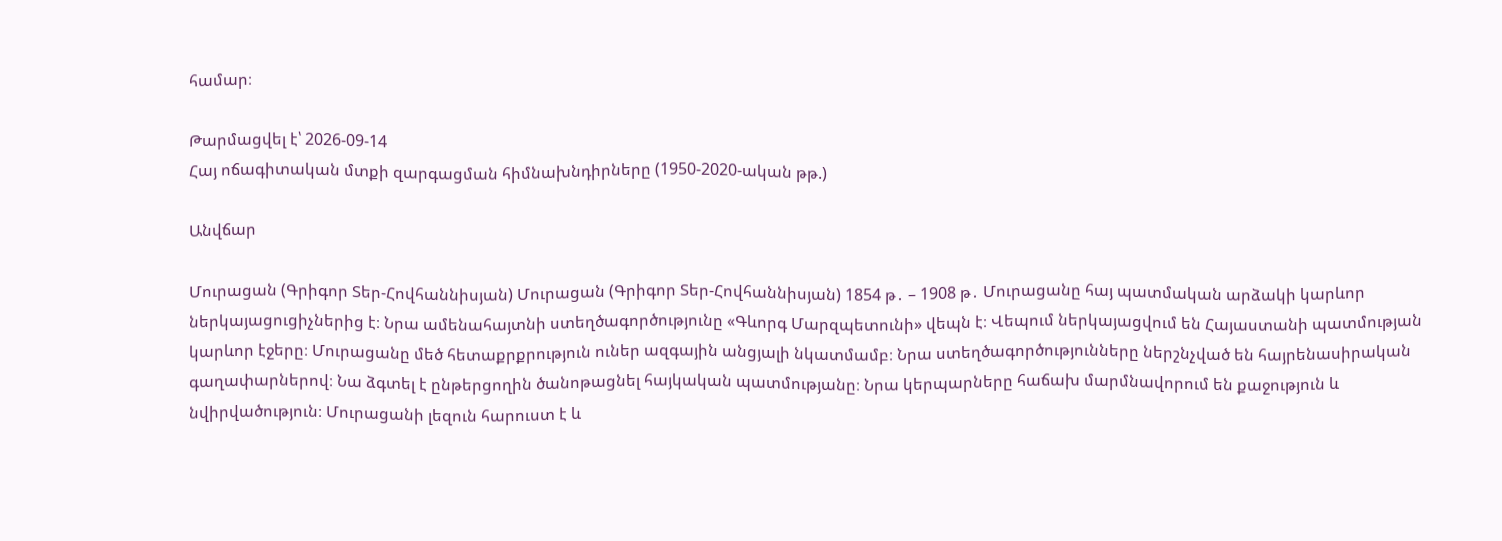համար։

Թարմացվել է՝ 2026-09-14
Հայ ոճագիտական մտքի զարգացման հիմնախնդիրները (1950-2020-ական թթ.)

Անվճար

Մուրացան (Գրիգոր Տեր-Հովհաննիսյան) Մուրացան (Գրիգոր Տեր-Հովհաննիսյան) 1854 թ․ – 1908 թ․ Մուրացանը հայ պատմական արձակի կարևոր ներկայացուցիչներից է։ Նրա ամենահայտնի ստեղծագործությունը «Գևորգ Մարզպետունի» վեպն է։ Վեպում ներկայացվում են Հայաստանի պատմության կարևոր էջերը։ Մուրացանը մեծ հետաքրքրություն ուներ ազգային անցյալի նկատմամբ։ Նրա ստեղծագործությունները ներշնչված են հայրենասիրական գաղափարներով։ Նա ձգտել է ընթերցողին ծանոթացնել հայկական պատմությանը։ Նրա կերպարները հաճախ մարմնավորում են քաջություն և նվիրվածություն։ Մուրացանի լեզուն հարուստ է և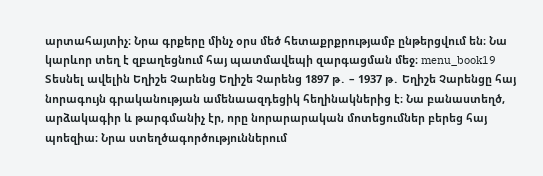արտահայտիչ։ Նրա գրքերը մինչ օրս մեծ հետաքրքրությամբ ընթերցվում են։ Նա կարևոր տեղ է զբաղեցնում հայ պատմավեպի զարգացման մեջ։ menu_book19 Տեսնել ավելին Եղիշե Չարենց Եղիշե Չարենց 1897 թ․ – 1937 թ․ Եղիշե Չարենցը հայ նորագույն գրականության ամենաազդեցիկ հեղինակներից է։ Նա բանաստեղծ, արձակագիր և թարգմանիչ էր, որը նորարարական մոտեցումներ բերեց հայ պոեզիա։ Նրա ստեղծագործություններում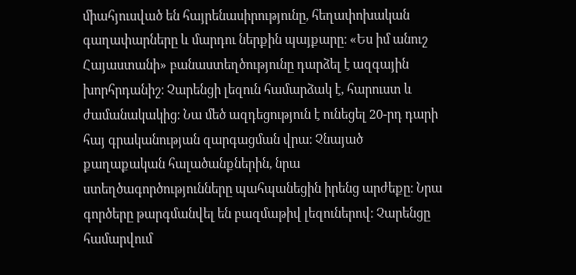միահյուսված են հայրենասիրությունը, հեղափոխական գաղափարները և մարդու ներքին պայքարը։ «Ես իմ անուշ Հայաստանի» բանաստեղծությունը դարձել է ազգային խորհրդանիշ։ Չարենցի լեզուն համարձակ է, հարուստ և ժամանակակից։ Նա մեծ ազդեցություն է ունեցել 20-րդ դարի հայ գրականության զարգացման վրա։ Չնայած քաղաքական հալածանքներին, նրա ստեղծագործությունները պահպանեցին իրենց արժեքը։ Նրա գործերը թարգմանվել են բազմաթիվ լեզուներով։ Չարենցը համարվում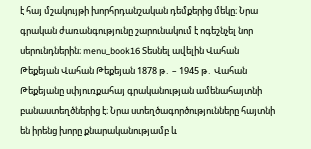է հայ մշակույթի խորհրդանշական դեմքերից մեկը։ Նրա գրական ժառանգությունը շարունակում է ոգեշնչել նոր սերունդներին։ menu_book16 Տեսնել ավելին Վահան Թեքեյան Վահան Թեքեյան 1878 թ․ – 1945 թ․ Վահան Թեքեյանը սփյուռքահայ գրականության ամենահայտնի բանաստեղծներից է։ Նրա ստեղծագործությունները հայտնի են իրենց խորը քնարականությամբ և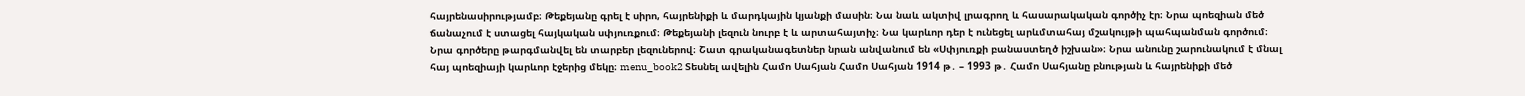հայրենասիրությամբ։ Թեքեյանը գրել է սիրո, հայրենիքի և մարդկային կյանքի մասին։ Նա նաև ակտիվ լրագրող և հասարակական գործիչ էր։ Նրա պոեզիան մեծ ճանաչում է ստացել հայկական սփյուռքում։ Թեքեյանի լեզուն նուրբ է և արտահայտիչ։ Նա կարևոր դեր է ունեցել արևմտահայ մշակույթի պահպանման գործում։ Նրա գործերը թարգմանվել են տարբեր լեզուներով։ Շատ գրականագետներ նրան անվանում են «Սփյուռքի բանաստեղծ իշխան»։ Նրա անունը շարունակում է մնալ հայ պոեզիայի կարևոր էջերից մեկը։ menu_book2 Տեսնել ավելին Համո Սահյան Համո Սահյան 1914 թ․ – 1993 թ․ Համո Սահյանը բնության և հայրենիքի մեծ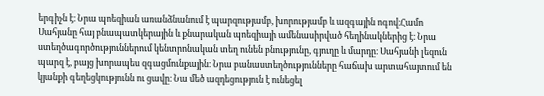երգիչն է։ Նրա պոեզիան առանձնանում է պարզությամբ, խորությամբ և ազգային ոգով։Համո Սահյանը հայ բնապատկերային և քնարական պոեզիայի ամենասիրված հեղինակներից է։ Նրա ստեղծագործություններում կենտրոնական տեղ ունեն բնությունը, գյուղը և մարդը։ Սահյանի լեզուն պարզ է, բայց խորապես զգացմունքային։ Նրա բանաստեղծությունները հաճախ արտահայտում են կյանքի գեղեցկությունն ու ցավը։ Նա մեծ ազդեցություն է ունեցել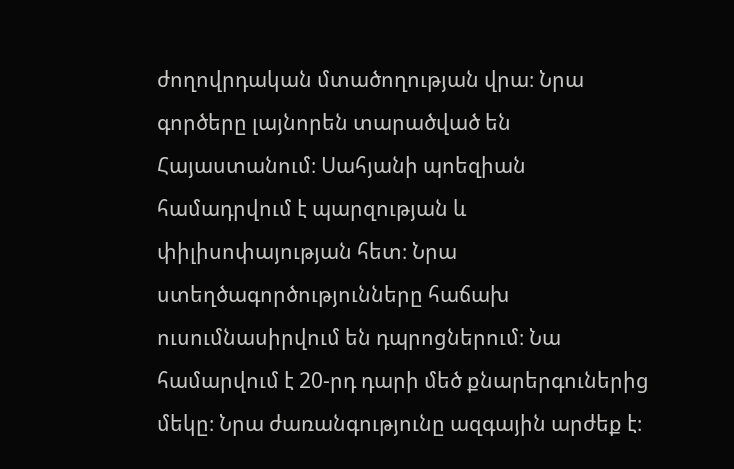ժողովրդական մտածողության վրա։ Նրա գործերը լայնորեն տարածված են Հայաստանում։ Սահյանի պոեզիան համադրվում է պարզության և փիլիսոփայության հետ։ Նրա ստեղծագործությունները հաճախ ուսումնասիրվում են դպրոցներում։ Նա համարվում է 20-րդ դարի մեծ քնարերգուներից մեկը։ Նրա ժառանգությունը ազգային արժեք է։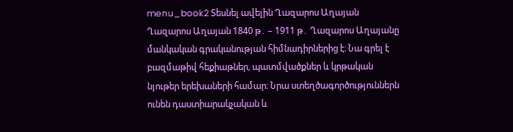menu_book2 Տեսնել ավելին Ղազարոս Աղայան Ղազարոս Աղայան 1840 թ․ – 1911 թ․ Ղազարոս Աղայանը մանկական գրականության հիմնադիրներից է։ Նա գրել է բազմաթիվ հեքիաթներ, պատմվածքներ և կրթական նյութեր երեխաների համար։ Նրա ստեղծագործություններն ունեն դաստիարակչական և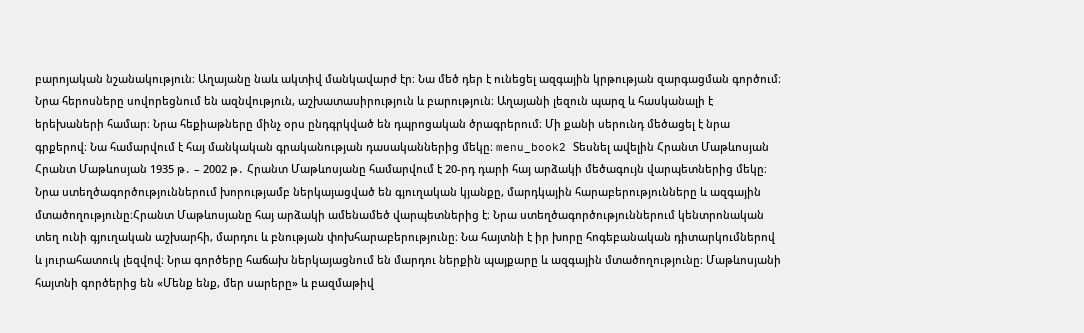բարոյական նշանակություն։ Աղայանը նաև ակտիվ մանկավարժ էր։ Նա մեծ դեր է ունեցել ազգային կրթության զարգացման գործում։ Նրա հերոսները սովորեցնում են ազնվություն, աշխատասիրություն և բարություն։ Աղայանի լեզուն պարզ և հասկանալի է երեխաների համար։ Նրա հեքիաթները մինչ օրս ընդգրկված են դպրոցական ծրագրերում։ Մի քանի սերունդ մեծացել է նրա գրքերով։ Նա համարվում է հայ մանկական գրականության դասականներից մեկը։ menu_book2 Տեսնել ավելին Հրանտ Մաթևոսյան Հրանտ Մաթևոսյան 1935 թ․ – 2002 թ․ Հրանտ Մաթևոսյանը համարվում է 20-րդ դարի հայ արձակի մեծագույն վարպետներից մեկը։ Նրա ստեղծագործություններում խորությամբ ներկայացված են գյուղական կյանքը, մարդկային հարաբերությունները և ազգային մտածողությունը։Հրանտ Մաթևոսյանը հայ արձակի ամենամեծ վարպետներից է։ Նրա ստեղծագործություններում կենտրոնական տեղ ունի գյուղական աշխարհի, մարդու և բնության փոխհարաբերությունը։ Նա հայտնի է իր խորը հոգեբանական դիտարկումներով և յուրահատուկ լեզվով։ Նրա գործերը հաճախ ներկայացնում են մարդու ներքին պայքարը և ազգային մտածողությունը։ Մաթևոսյանի հայտնի գործերից են «Մենք ենք, մեր սարերը» և բազմաթիվ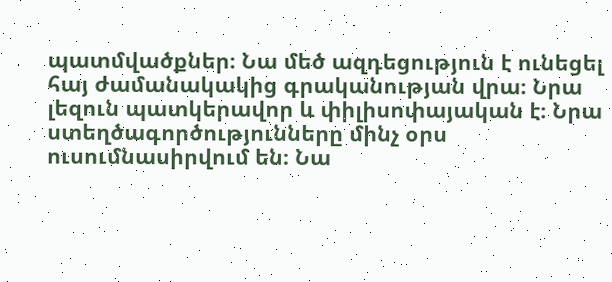պատմվածքներ։ Նա մեծ ազդեցություն է ունեցել հայ ժամանակակից գրականության վրա։ Նրա լեզուն պատկերավոր և փիլիսոփայական է։ Նրա ստեղծագործությունները մինչ օրս ուսումնասիրվում են։ Նա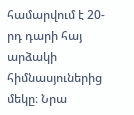համարվում է 20-րդ դարի հայ արձակի հիմնասյուներից մեկը։ Նրա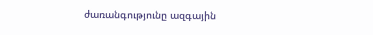ժառանգությունը ազգային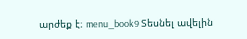արժեք է։ menu_book9 Տեսնել ավելին